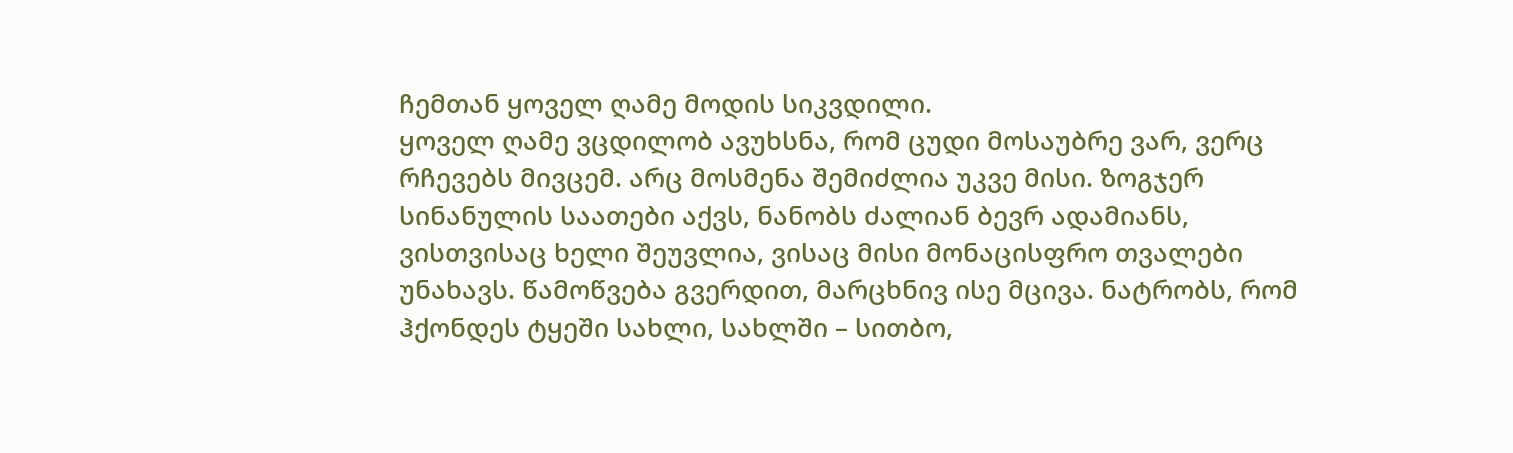ჩემთან ყოველ ღამე მოდის სიკვდილი.
ყოველ ღამე ვცდილობ ავუხსნა, რომ ცუდი მოსაუბრე ვარ, ვერც რჩევებს მივცემ. არც მოსმენა შემიძლია უკვე მისი. ზოგჯერ სინანულის საათები აქვს, ნანობს ძალიან ბევრ ადამიანს, ვისთვისაც ხელი შეუვლია, ვისაც მისი მონაცისფრო თვალები უნახავს. წამოწვება გვერდით, მარცხნივ ისე მცივა. ნატრობს, რომ ჰქონდეს ტყეში სახლი, სახლში – სითბო,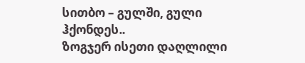სითბო – გულში, გული ჰქონდეს..
ზოგჯერ ისეთი დაღლილი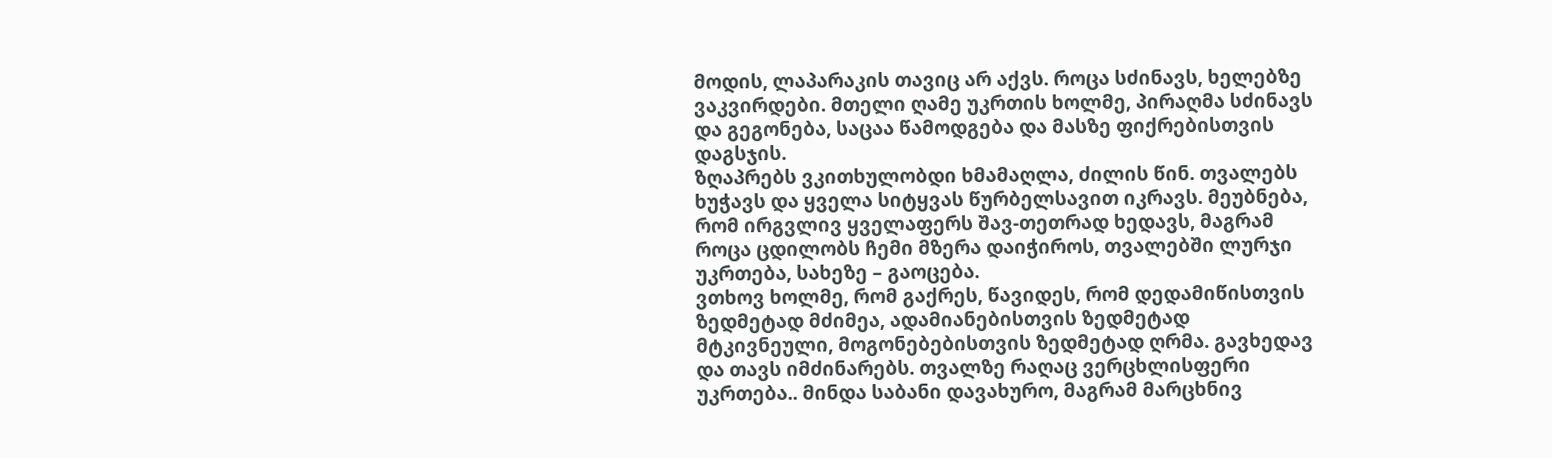მოდის, ლაპარაკის თავიც არ აქვს. როცა სძინავს, ხელებზე ვაკვირდები. მთელი ღამე უკრთის ხოლმე, პირაღმა სძინავს და გეგონება, საცაა წამოდგება და მასზე ფიქრებისთვის დაგსჯის.
ზღაპრებს ვკითხულობდი ხმამაღლა, ძილის წინ. თვალებს ხუჭავს და ყველა სიტყვას წურბელსავით იკრავს. მეუბნება, რომ ირგვლივ ყველაფერს შავ-თეთრად ხედავს, მაგრამ როცა ცდილობს ჩემი მზერა დაიჭიროს, თვალებში ლურჯი უკრთება, სახეზე – გაოცება.
ვთხოვ ხოლმე, რომ გაქრეს, წავიდეს, რომ დედამიწისთვის ზედმეტად მძიმეა, ადამიანებისთვის ზედმეტად მტკივნეული, მოგონებებისთვის ზედმეტად ღრმა. გავხედავ და თავს იმძინარებს. თვალზე რაღაც ვერცხლისფერი უკრთება.. მინდა საბანი დავახურო, მაგრამ მარცხნივ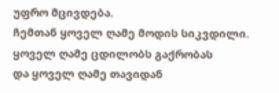უფრო მცივდება.
ჩემთან ყოველ ღამე მოდის სიკვდილი.
ყოველ ღამე ცდილობს გაქრობას
და ყოველ ღამე თავიდან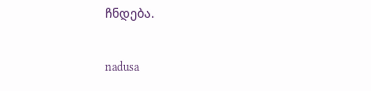ჩნდება.

nadusa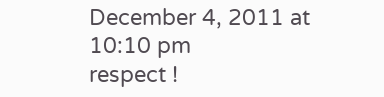December 4, 2011 at 10:10 pm
respect !